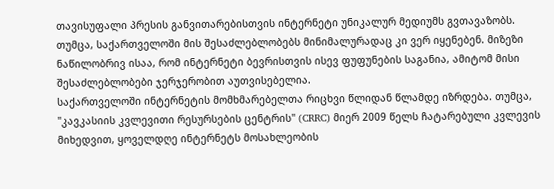თავისუფალი პრესის განვითარებისთვის ინტერნეტი უნიკალურ მედიუმს გვთავაზობს. თუმცა, საქართველოში მის შესაძლებლობებს მინიმალურადაც კი ვერ იყენებენ. მიზეზი ნაწილობრივ ისაა, რომ ინტერნეტი ბევრისთვის ისევ ფუფუნების საგანია, ამიტომ მისი შესაძლებლობები ჯერჯერობით აუთვისებელია.
საქართველოში ინტერნეტის მომხმარებელთა რიცხვი წლიდან წლამდე იზრდება. თუმცა, "კავკასიის კვლევითი რესურსების ცენტრის" (CRRC) მიერ 2009 წელს ჩატარებული კვლევის მიხედვით, ყოველდღე ინტერნეტს მოსახლეობის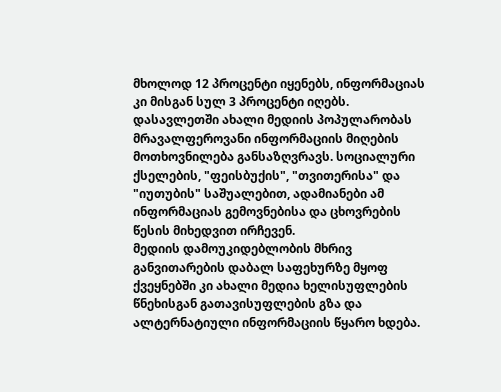მხოლოდ 12 პროცენტი იყენებს, ინფორმაციას კი მისგან სულ 3 პროცენტი იღებს.
დასავლეთში ახალი მედიის პოპულარობას მრავალფეროვანი ინფორმაციის მიღების მოთხოვნილება განსაზღვრავს. სოციალური ქსელების, "ფეისბუქის", "თვითერისა" და "იუთუბის" საშუალებით, ადამიანები ამ ინფორმაციას გემოვნებისა და ცხოვრების წესის მიხედვით ირჩევენ.
მედიის დამოუკიდებლობის მხრივ განვითარების დაბალ საფეხურზე მყოფ ქვეყნებში კი ახალი მედია ხელისუფლების წნეხისგან გათავისუფლების გზა და ალტერნატიული ინფორმაციის წყარო ხდება.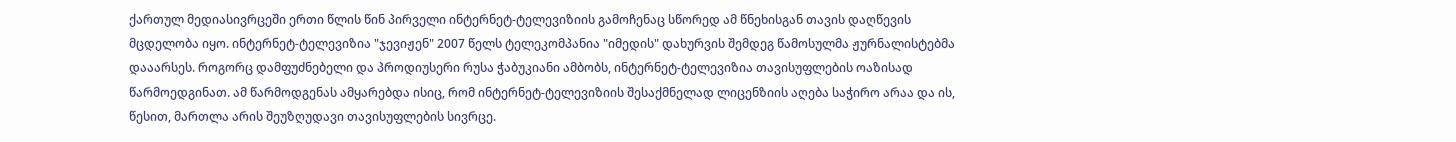ქართულ მედიასივრცეში ერთი წლის წინ პირველი ინტერნეტ-ტელევიზიის გამოჩენაც სწორედ ამ წნეხისგან თავის დაღწევის მცდელობა იყო. ინტერნეტ-ტელევიზია "ჯევიჟენ" 2007 წელს ტელეკომპანია "იმედის" დახურვის შემდეგ წამოსულმა ჟურნალისტებმა დააარსეს. როგორც დამფუძნებელი და პროდიუსერი რუსა ჭაბუკიანი ამბობს, ინტერნეტ-ტელევიზია თავისუფლების ოაზისად წარმოედგინათ. ამ წარმოდგენას ამყარებდა ისიც, რომ ინტერნეტ-ტელევიზიის შესაქმნელად ლიცენზიის აღება საჭირო არაა და ის, წესით, მართლა არის შეუზღუდავი თავისუფლების სივრცე.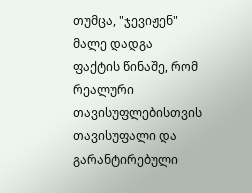თუმცა, "ჯევიჟენ" მალე დადგა ფაქტის წინაშე, რომ რეალური თავისუფლებისთვის თავისუფალი და გარანტირებული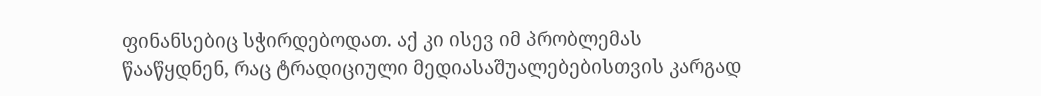ფინანსებიც სჭირდებოდათ. აქ კი ისევ იმ პრობლემას წააწყდნენ, რაც ტრადიციული მედიასაშუალებებისთვის კარგად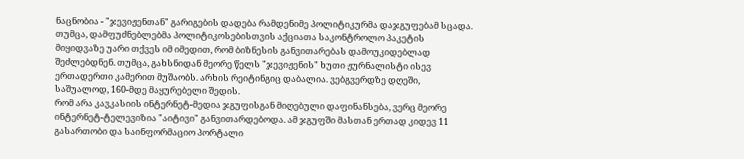ნაცნობია - "ჯევიჟენთან" გარიგების დადება რამდენიმე პოლიტიკურმა დაჯგუფებამ სცადა. თუმცა, დამფუძნებლებმა პოლიტიკოსებისთვის აქციათა საკონტროლო პაკეტის მიყიდვაზე უარი თქვეს იმ იმედით, რომ ბიზნესის განვითარებას დამოუკიდებლად შეძლებდნენ. თუმცა, გახსნიდან მეორე წელს "ჯევიჟენის" ხუთი ჟურნალისტი ისევ ერთადერთი კამერით მუშაობს. არხის რეიტინგიც დაბალია. ვებგვერდზე დღეში, საშუალოდ, 160-მდე მაყურებელი შედის.
რომ არა კავკასიის ინტერნეტ-მედია ჯგუფისგან მიღებული დაფინანსება, ვერც მეორე ინტერნეტ-ტელევიზია "აიტივი" განვითარდებოდა. ამ ჯგუფში მასთან ერთად კიდევ 11 გასართობი და საინფორმაციო პორტალი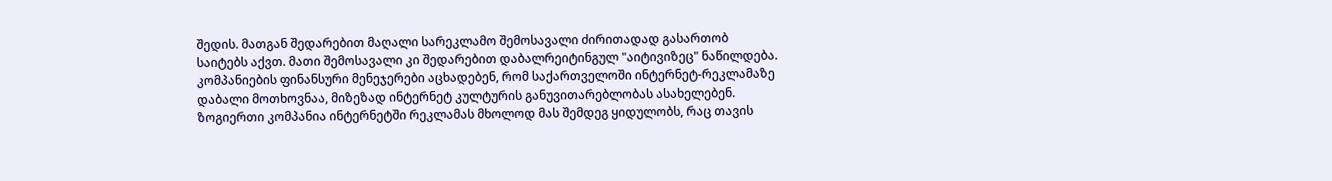შედის. მათგან შედარებით მაღალი სარეკლამო შემოსავალი ძირითადად გასართობ საიტებს აქვთ. მათი შემოსავალი კი შედარებით დაბალრეიტინგულ "აიტივიზეც" ნაწილდება.
კომპანიების ფინანსური მენეჯერები აცხადებენ, რომ საქართველოში ინტერნეტ-რეკლამაზე დაბალი მოთხოვნაა, მიზეზად ინტერნეტ კულტურის განუვითარებლობას ასახელებენ. ზოგიერთი კომპანია ინტერნეტში რეკლამას მხოლოდ მას შემდეგ ყიდულობს, რაც თავის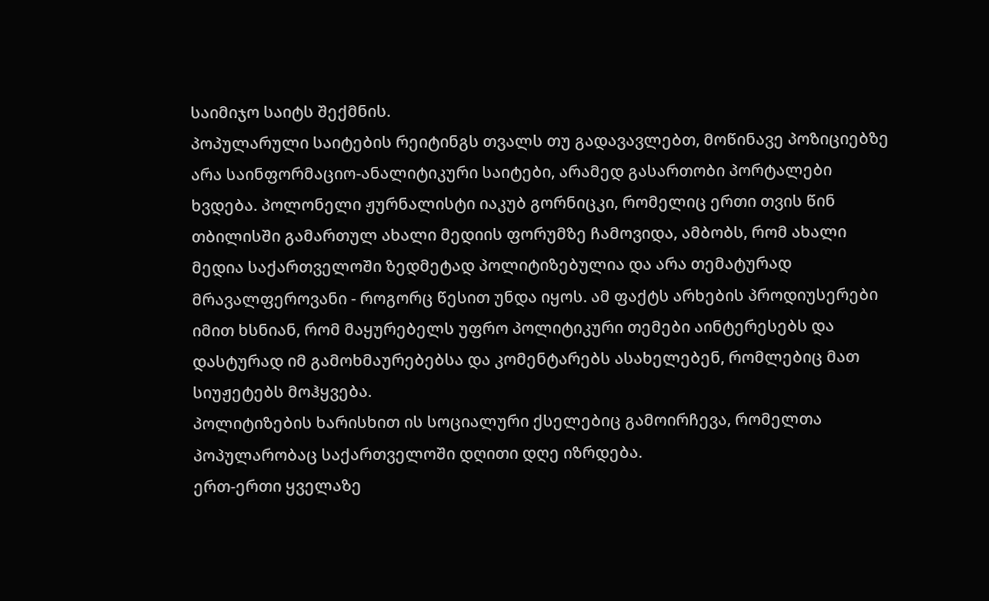საიმიჯო საიტს შექმნის.
პოპულარული საიტების რეიტინგს თვალს თუ გადავავლებთ, მოწინავე პოზიციებზე არა საინფორმაციო-ანალიტიკური საიტები, არამედ გასართობი პორტალები ხვდება. პოლონელი ჟურნალისტი იაკუბ გორნიცკი, რომელიც ერთი თვის წინ თბილისში გამართულ ახალი მედიის ფორუმზე ჩამოვიდა, ამბობს, რომ ახალი მედია საქართველოში ზედმეტად პოლიტიზებულია და არა თემატურად მრავალფეროვანი - როგორც წესით უნდა იყოს. ამ ფაქტს არხების პროდიუსერები იმით ხსნიან, რომ მაყურებელს უფრო პოლიტიკური თემები აინტერესებს და დასტურად იმ გამოხმაურებებსა და კომენტარებს ასახელებენ, რომლებიც მათ სიუჟეტებს მოჰყვება.
პოლიტიზების ხარისხით ის სოციალური ქსელებიც გამოირჩევა, რომელთა პოპულარობაც საქართველოში დღითი დღე იზრდება.
ერთ-ერთი ყველაზე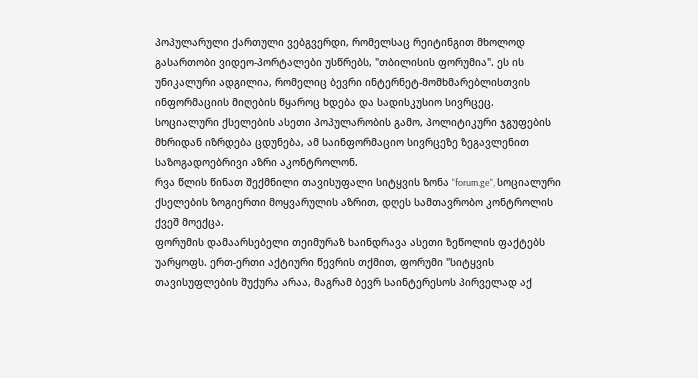პოპულარული ქართული ვებგვერდი, რომელსაც რეიტინგით მხოლოდ გასართობი ვიდეო-პორტალები უსწრებს, "თბილისის ფორუმია". ეს ის უნიკალური ადგილია, რომელიც ბევრი ინტერნეტ-მომხმარებლისთვის ინფორმაციის მიღების წყაროც ხდება და სადისკუსიო სივრცეც.
სოციალური ქსელების ასეთი პოპულარობის გამო, პოლიტიკური ჯგუფების მხრიდან იზრდება ცდუნება, ამ საინფორმაციო სივრცეზე ზეგავლენით საზოგადოებრივი აზრი აკონტროლონ.
რვა წლის წინათ შექმნილი თავისუფალი სიტყვის ზონა "forum.ge", სოციალური ქსელების ზოგიერთი მოყვარულის აზრით, დღეს სამთავრობო კონტროლის ქვეშ მოექცა.
ფორუმის დამაარსებელი თეიმურაზ ხაინდრავა ასეთი ზეწოლის ფაქტებს უარყოფს. ერთ-ერთი აქტიური წევრის თქმით, ფორუმი "სიტყვის თავისუფლების შუქურა არაა, მაგრამ ბევრ საინტერესოს პირველად აქ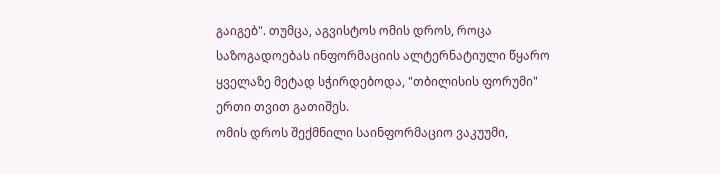გაიგებ". თუმცა, აგვისტოს ომის დროს, როცა საზოგადოებას ინფორმაციის ალტერნატიული წყარო ყველაზე მეტად სჭირდებოდა, "თბილისის ფორუმი" ერთი თვით გათიშეს.
ომის დროს შექმნილი საინფორმაციო ვაკუუმი,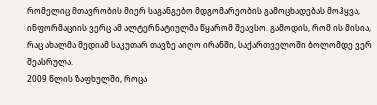რომელიც მთავრობის მიერ საგანგებო მდგომარეობის გამოცხადებას მოჰყვა, ინფორმაციის ვერც ამ ალტერნატიულმა წყარომ შეავსო. გამოდის, რომ ის მისია, რაც ახალმა მედიამ საკუთარ თავზე აიღო ირანში, საქართველოში ბოლომდე ვერ შეასრულა.
2009 წლის ზაფხულში, როცა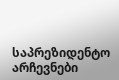საპრეზიდენტო არჩევნები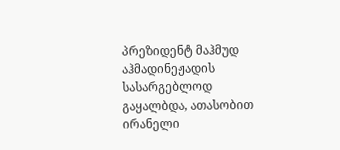პრეზიდენტ მაჰმუდ აჰმადინეჟადის სასარგებლოდ გაყალბდა, ათასობით ირანელი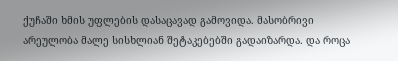ქუჩაში ხმის უფლების დასაცავად გამოვიდა. მასობრივი არეულობა მალე სისხლიან შეტაკებებში გადაიზარდა. და როცა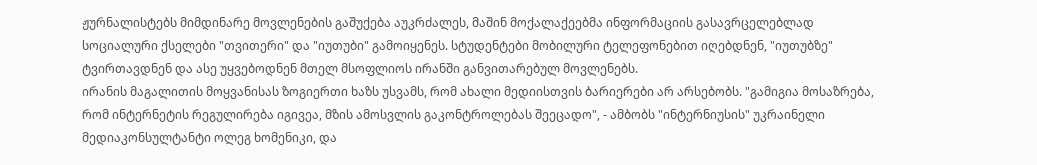ჟურნალისტებს მიმდინარე მოვლენების გაშუქება აუკრძალეს, მაშინ მოქალაქეებმა ინფორმაციის გასავრცელებლად სოციალური ქსელები "თვითერი" და "იუთუბი" გამოიყენეს. სტუდენტები მობილური ტელეფონებით იღებდნენ, "იუთუბზე" ტვირთავდნენ და ასე უყვებოდნენ მთელ მსოფლიოს ირანში განვითარებულ მოვლენებს.
ირანის მაგალითის მოყვანისას ზოგიერთი ხაზს უსვამს, რომ ახალი მედიისთვის ბარიერები არ არსებობს. "გამიგია მოსაზრება, რომ ინტერნეტის რეგულირება იგივეა, მზის ამოსვლის გაკონტროლებას შეეცადო", - ამბობს "ინტერნიუსის" უკრაინელი მედიაკონსულტანტი ოლეგ ხომენიკი, და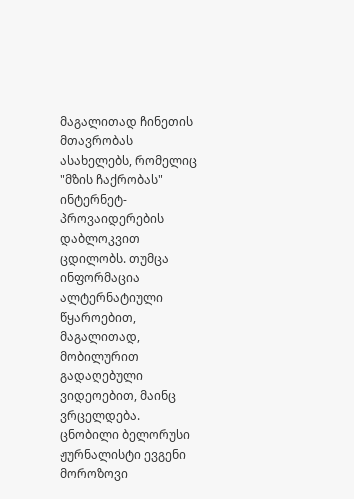მაგალითად ჩინეთის მთავრობას ასახელებს, რომელიც "მზის ჩაქრობას" ინტერნეტ-პროვაიდერების დაბლოკვით ცდილობს. თუმცა ინფორმაცია ალტერნატიული წყაროებით, მაგალითად, მობილურით გადაღებული ვიდეოებით, მაინც ვრცელდება.
ცნობილი ბელორუსი ჟურნალისტი ევგენი მოროზოვი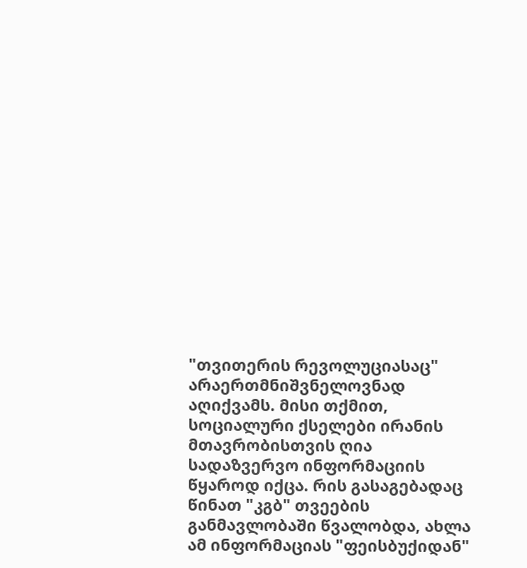"თვითერის რევოლუციასაც" არაერთმნიშვნელოვნად აღიქვამს. მისი თქმით, სოციალური ქსელები ირანის მთავრობისთვის ღია სადაზვერვო ინფორმაციის წყაროდ იქცა. რის გასაგებადაც წინათ "კგბ" თვეების განმავლობაში წვალობდა, ახლა ამ ინფორმაციას "ფეისბუქიდან"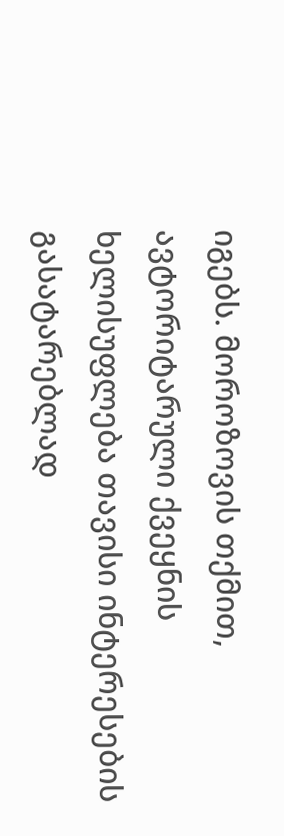იგებს. მოროზოვის თქმით, ავტორიტარული ქვეყნის ხელისუფლება თავისი ინტერესების გასატარებლად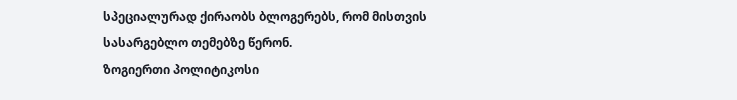სპეციალურად ქირაობს ბლოგერებს, რომ მისთვის სასარგებლო თემებზე წერონ.
ზოგიერთი პოლიტიკოსი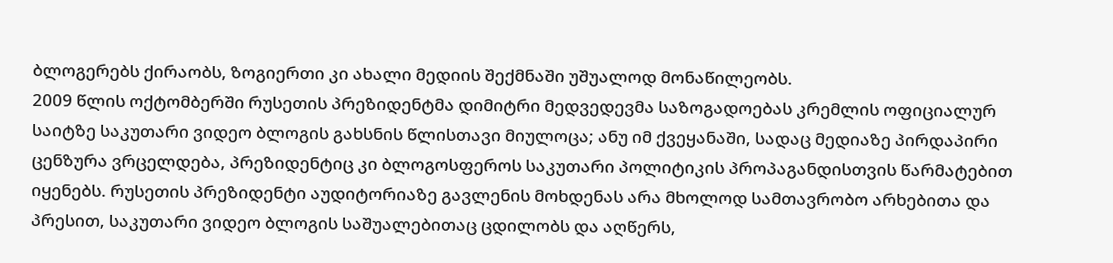ბლოგერებს ქირაობს, ზოგიერთი კი ახალი მედიის შექმნაში უშუალოდ მონაწილეობს.
2009 წლის ოქტომბერში რუსეთის პრეზიდენტმა დიმიტრი მედვედევმა საზოგადოებას კრემლის ოფიციალურ საიტზე საკუთარი ვიდეო ბლოგის გახსნის წლისთავი მიულოცა; ანუ იმ ქვეყანაში, სადაც მედიაზე პირდაპირი ცენზურა ვრცელდება, პრეზიდენტიც კი ბლოგოსფეროს საკუთარი პოლიტიკის პროპაგანდისთვის წარმატებით იყენებს. რუსეთის პრეზიდენტი აუდიტორიაზე გავლენის მოხდენას არა მხოლოდ სამთავრობო არხებითა და პრესით, საკუთარი ვიდეო ბლოგის საშუალებითაც ცდილობს და აღწერს,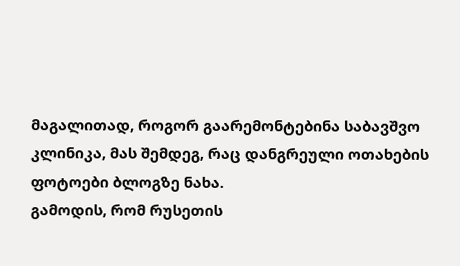მაგალითად, როგორ გაარემონტებინა საბავშვო კლინიკა, მას შემდეგ, რაც დანგრეული ოთახების ფოტოები ბლოგზე ნახა.
გამოდის, რომ რუსეთის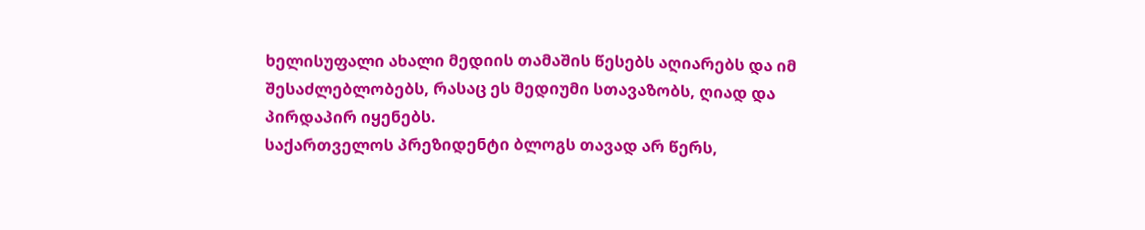ხელისუფალი ახალი მედიის თამაშის წესებს აღიარებს და იმ შესაძლებლობებს, რასაც ეს მედიუმი სთავაზობს, ღიად და პირდაპირ იყენებს.
საქართველოს პრეზიდენტი ბლოგს თავად არ წერს,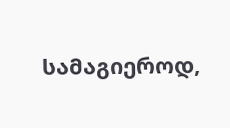სამაგიეროდ,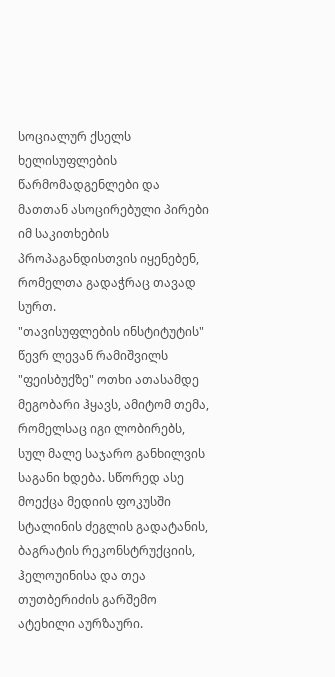სოციალურ ქსელს ხელისუფლების წარმომადგენლები და მათთან ასოცირებული პირები იმ საკითხების პროპაგანდისთვის იყენებენ, რომელთა გადაჭრაც თავად სურთ.
"თავისუფლების ინსტიტუტის" წევრ ლევან რამიშვილს "ფეისბუქზე" ოთხი ათასამდე მეგობარი ჰყავს, ამიტომ თემა, რომელსაც იგი ლობირებს, სულ მალე საჯარო განხილვის საგანი ხდება. სწორედ ასე მოექცა მედიის ფოკუსში სტალინის ძეგლის გადატანის, ბაგრატის რეკონსტრუქციის, ჰელოუინისა და თეა თუთბერიძის გარშემო ატეხილი აურზაური.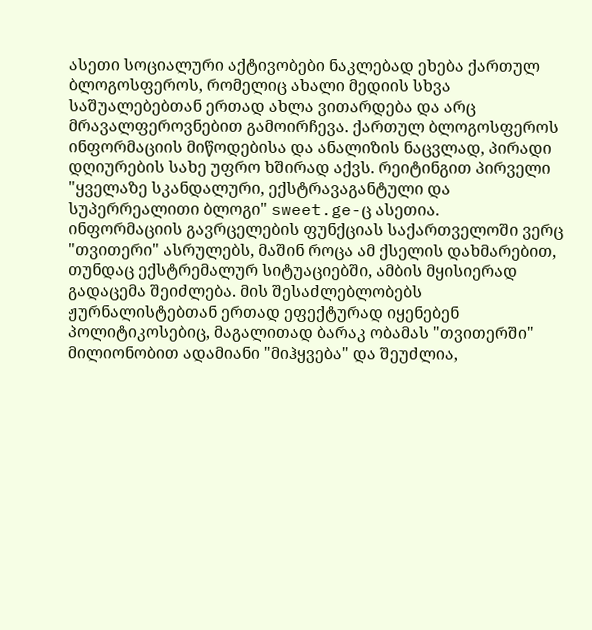ასეთი სოციალური აქტივობები ნაკლებად ეხება ქართულ ბლოგოსფეროს, რომელიც ახალი მედიის სხვა საშუალებებთან ერთად ახლა ვითარდება და არც მრავალფეროვნებით გამოირჩევა. ქართულ ბლოგოსფეროს ინფორმაციის მიწოდებისა და ანალიზის ნაცვლად, პირადი დღიურების სახე უფრო ხშირად აქვს. რეიტინგით პირველი "ყველაზე სკანდალური, ექსტრავაგანტული და სუპერრეალითი ბლოგი" sweet.ge-ც ასეთია.
ინფორმაციის გავრცელების ფუნქციას საქართველოში ვერც "თვითერი" ასრულებს, მაშინ როცა ამ ქსელის დახმარებით, თუნდაც ექსტრემალურ სიტუაციებში, ამბის მყისიერად გადაცემა შეიძლება. მის შესაძლებლობებს ჟურნალისტებთან ერთად ეფექტურად იყენებენ პოლიტიკოსებიც, მაგალითად ბარაკ ობამას "თვითერში" მილიონობით ადამიანი "მიჰყვება" და შეუძლია,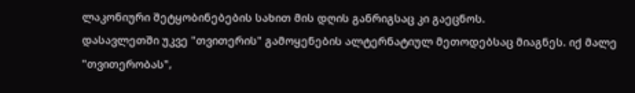ლაკონიური შეტყობინებების სახით მის დღის განრიგსაც კი გაეცნოს.
დასავლეთში უკვე "თვითერის" გამოყენების ალტერნატიულ მეთოდებსაც მიაგნეს. იქ მალე "თვითერობას",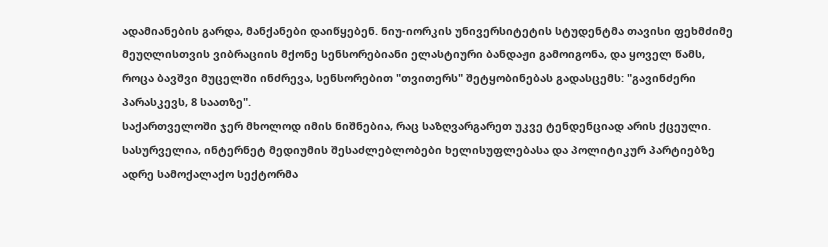ადამიანების გარდა, მანქანები დაიწყებენ. ნიუ-იორკის უნივერსიტეტის სტუდენტმა თავისი ფეხმძიმე მეუღლისთვის ვიბრაციის მქონე სენსორებიანი ელასტიური ბანდაჟი გამოიგონა, და ყოველ წამს, როცა ბავშვი მუცელში ინძრევა, სენსორებით "თვითერს" შეტყობინებას გადასცემს: "გავინძერი პარასკევს, 8 საათზე".
საქართველოში ჯერ მხოლოდ იმის ნიშნებია, რაც საზღვარგარეთ უკვე ტენდენციად არის ქცეული. სასურველია, ინტერნეტ მედიუმის შესაძლებლობები ხელისუფლებასა და პოლიტიკურ პარტიებზე ადრე სამოქალაქო სექტორმა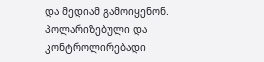და მედიამ გამოიყენონ. პოლარიზებული და კონტროლირებადი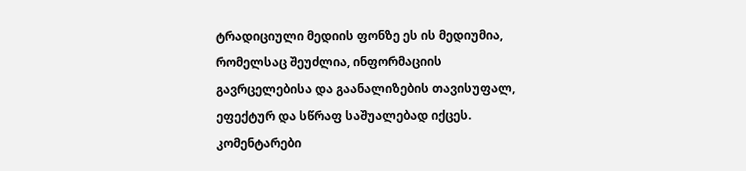ტრადიციული მედიის ფონზე ეს ის მედიუმია, რომელსაც შეუძლია, ინფორმაციის გავრცელებისა და გაანალიზების თავისუფალ, ეფექტურ და სწრაფ საშუალებად იქცეს.
კომენტარები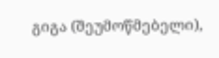გიგა (შეუმოწმებელი),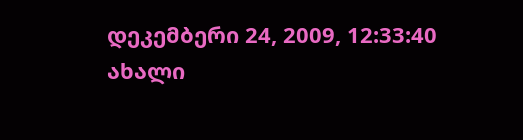დეკემბერი 24, 2009, 12:33:40
ახალი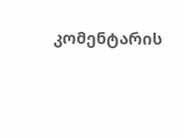კომენტარის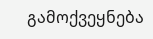გამოქვეყნება